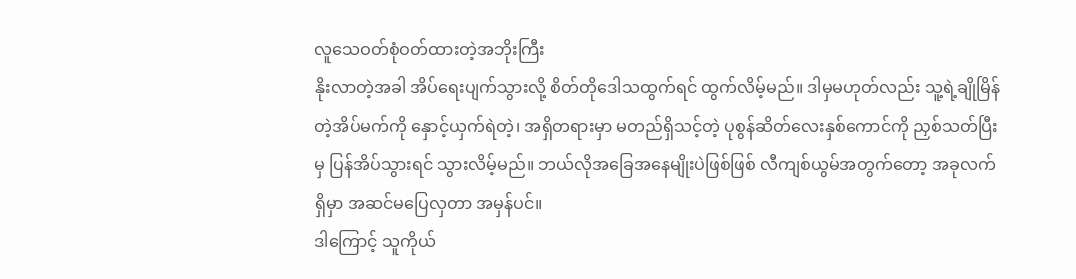လူသေဝတ်စုံဝတ်ထားတဲ့အဘိုးကြီး
နိုးလာတဲ့အခါ အိပ်ရေးပျက်သွားလို့ စိတ်တိုဒေါသထွက်ရင် ထွက်လိမ့်မည်။ ဒါမှမဟုတ်လည်း သူ့ရဲ့ချိုမြိန်တဲ့အိပ်မက်ကို နှောင့်ယှက်ရဲတဲ့၊ အရှိတရားမှာ မတည်ရှိသင့်တဲ့ ပုစွန်ဆိတ်လေးနှစ်ကောင်ကို ညှစ်သတ်ပြီးမှ ပြန်အိပ်သွားရင် သွားလိမ့်မည်။ ဘယ်လိုအခြေအနေမျိုးပဲဖြစ်ဖြစ် လီကျစ်ယွမ်အတွက်တော့ အခုလက်ရှိမှာ အဆင်မပြေလှတာ အမှန်ပင်။
ဒါကြောင့် သူကိုယ်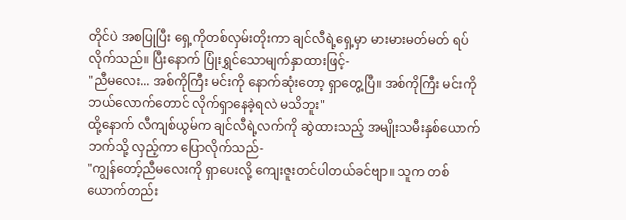တိုင်ပဲ အစပြုပြီး ရှေ့ကိုတစ်လှမ်းတိုးကာ ချင်လီရဲ့ရှေ့မှာ မားမားမတ်မတ် ရပ်လိုက်သည်။ ပြီးနောက် ပြုံးရွှင်သောမျက်နှာထားဖြင့်-
"ညီမလေး... အစ်ကိုကြီး မင်းကို နောက်ဆုံးတော့ ရှာတွေ့ပြီ။ အစ်ကိုကြီး မင်းကို ဘယ်လောက်တောင် လိုက်ရှာနေခဲ့ရလဲ မသိဘူး"
ထို့နောက် လီကျစ်ယွမ်က ချင်လီရဲ့လက်ကို ဆွဲထားသည့် အမျိုးသမီးနှစ်ယောက်ဘက်သို့ လှည့်ကာ ပြောလိုက်သည်-
"ကျွန်တော့်ညီမလေးကို ရှာပေးလို့ ကျေးဇူးတင်ပါတယ်ခင်ဗျာ။ သူက တစ်ယောက်တည်း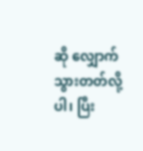ဆို လျှောက်သွားတတ်လို့ပါ၊ ပြီး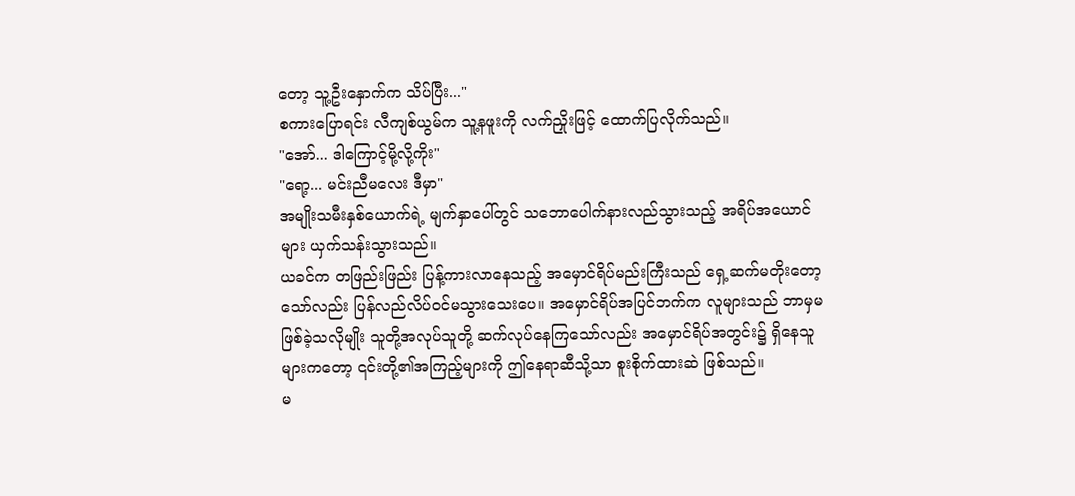တော့ သူ့ဦးနှောက်က သိပ်ပြီး..."
စကားပြောရင်း လီကျစ်ယွမ်က သူ့နဖူးကို လက်ညှိုးဖြင့် ထောက်ပြလိုက်သည်။
"အော်... ဒါကြောင့်မို့လို့ကိုး"
"ရော့... မင်းညီမလေး ဒီမှာ"
အမျိုးသမီးနှစ်ယောက်ရဲ့ မျက်နှာပေါ်တွင် သဘောပေါက်နားလည်သွားသည့် အရိပ်အယောင်များ ယှက်သန်းသွားသည်။
ယခင်က တဖြည်းဖြည်း ပြန့်ကားလာနေသည့် အမှောင်ရိပ်မည်းကြီးသည် ရှေ့ဆက်မတိုးတော့သော်လည်း ပြန်လည်လိပ်ဝင်မသွားသေးပေ။ အမှောင်ရိပ်အပြင်ဘက်က လူများသည် ဘာမှမဖြစ်ခဲ့သလိုမျိုး သူတို့အလုပ်သူတို့ ဆက်လုပ်နေကြသော်လည်း အမှောင်ရိပ်အတွင်း၌ ရှိနေသူများကတော့ ၎င်းတို့၏အကြည့်များကို ဤနေရာဆီသို့သာ စူးစိုက်ထားဆဲ ဖြစ်သည်။
မ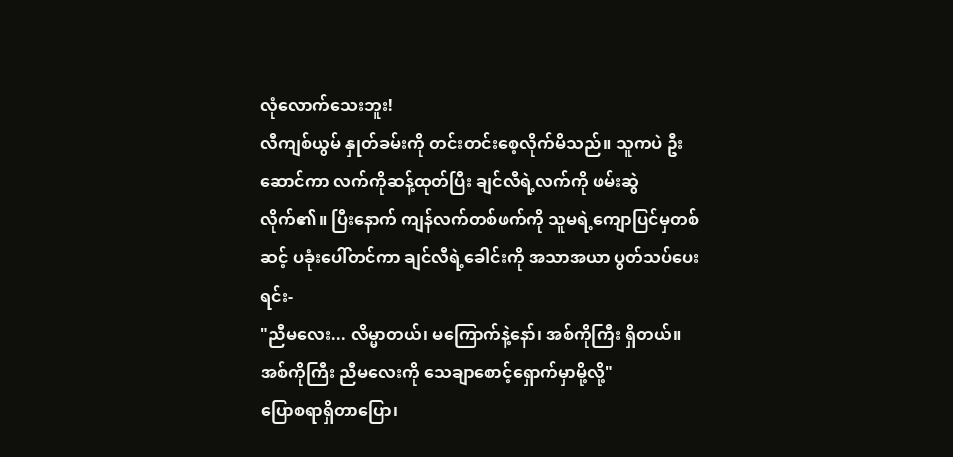လုံလောက်သေးဘူး!
လီကျစ်ယွမ် နှုတ်ခမ်းကို တင်းတင်းစေ့လိုက်မိသည်။ သူကပဲ ဦးဆောင်ကာ လက်ကိုဆန့်ထုတ်ပြီး ချင်လီရဲ့လက်ကို ဖမ်းဆွဲလိုက်၏။ ပြီးနောက် ကျန်လက်တစ်ဖက်ကို သူမရဲ့ကျောပြင်မှတစ်ဆင့် ပခုံးပေါ်တင်ကာ ချင်လီရဲ့ခေါင်းကို အသာအယာ ပွတ်သပ်ပေးရင်း-
"ညီမလေး... လိမ္မာတယ်၊ မကြောက်နဲ့နော်၊ အစ်ကိုကြီး ရှိတယ်။ အစ်ကိုကြီး ညီမလေးကို သေချာစောင့်ရှောက်မှာမို့လို့"
ပြောစရာရှိတာပြော၊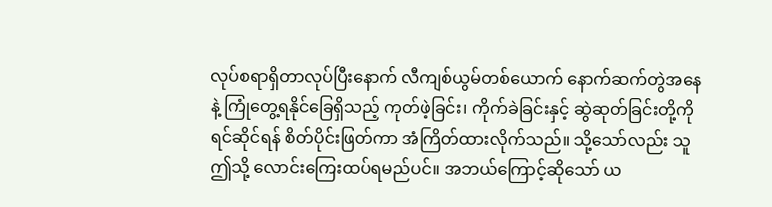လုပ်စရာရှိတာလုပ်ပြီးနောက် လီကျစ်ယွမ်တစ်ယောက် နောက်ဆက်တွဲအနေနဲ့ ကြုံတွေ့ရနိုင်ခြေရှိသည့် ကုတ်ဖဲ့ခြင်း၊ ကိုက်ခဲခြင်းနှင့် ဆွဲဆုတ်ခြင်းတို့ကို ရင်ဆိုင်ရန် စိတ်ပိုင်းဖြတ်ကာ အံကြိတ်ထားလိုက်သည်။ သို့သော်လည်း သူ ဤသို့ လောင်းကြေးထပ်ရမည်ပင်။ အဘယ်ကြောင့်ဆိုသော် ယ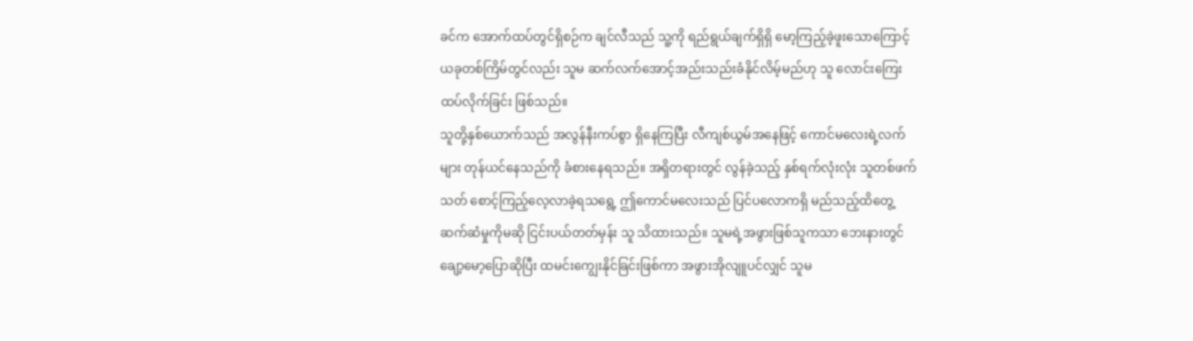ခင်က အောက်ထပ်တွင်ရှိစဉ်က ချင်လီသည် သူ့ကို ရည်ရွယ်ချက်ရှိရှိ မော့ကြည့်ခဲ့ဖူးသောကြောင့် ယခုတစ်ကြိမ်တွင်လည်း သူမ ဆက်လက်အောင့်အည်းသည်းခံနိုင်လိမ့်မည်ဟု သူ လောင်းကြေးထပ်လိုက်ခြင်း ဖြစ်သည်။
သူတို့နှစ်ယောက်သည် အလွန်နီးကပ်စွာ ရှိနေကြပြီး လီကျစ်ယွမ်အနေဖြင့် ကောင်မလေးရဲ့လက်များ တုန်ယင်နေသည်ကို ခံစားနေရသည်။ အရှိတရားတွင် လွန်ခဲ့သည့် နှစ်ရက်လုံးလုံး သူတစ်ဖက်သတ် စောင့်ကြည့်လေ့လာခဲ့ရသရွေ့ ဤကောင်မလေးသည် ပြင်ပလောကရှိ မည်သည့်ထိတွေ့ဆက်ဆံမှုကိုမဆို ငြင်းပယ်တတ်မှန်း သူ သိထားသည်။ သူမရဲ့အဖွားဖြစ်သူကသာ ဘေးနားတွင် ချော့မော့ပြောဆိုပြီး ထမင်းကျွေးနိုင်ခြင်းဖြစ်ကာ အဖွားအိုလျူပင်လျှင် သူမ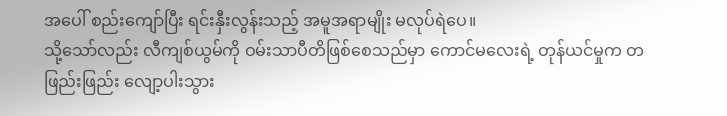အပေါ် စည်းကျော်ပြီး ရင်းနှီးလွန်းသည့် အမူအရာမျိုး မလုပ်ရဲပေ။
သို့သော်လည်း လီကျစ်ယွမ်ကို ဝမ်းသာပီတိဖြစ်စေသည်မှာ ကောင်မလေးရဲ့ တုန်ယင်မှုက တဖြည်းဖြည်း လျော့ပါးသွား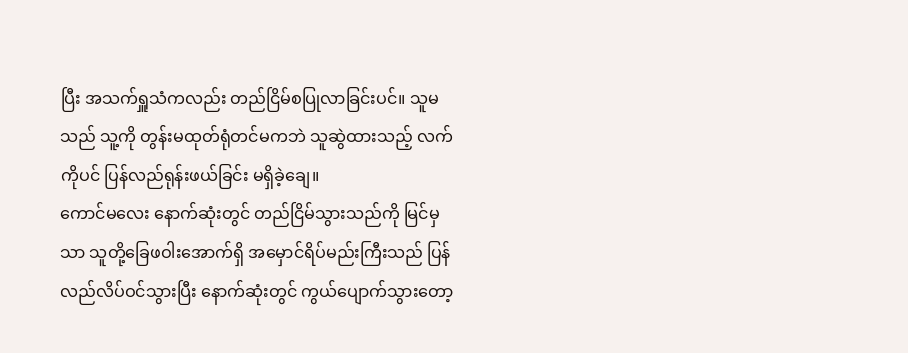ပြီး အသက်ရှူသံကလည်း တည်ငြိမ်စပြုလာခြင်းပင်။ သူမသည် သူ့ကို တွန်းမထုတ်ရုံတင်မကဘဲ သူဆွဲထားသည့် လက်ကိုပင် ပြန်လည်ရုန်းဖယ်ခြင်း မရှိခဲ့ချေ။
ကောင်မလေး နောက်ဆုံးတွင် တည်ငြိမ်သွားသည်ကို မြင်မှသာ သူတို့ခြေဖဝါးအောက်ရှိ အမှောင်ရိပ်မည်းကြီးသည် ပြန်လည်လိပ်ဝင်သွားပြီး နောက်ဆုံးတွင် ကွယ်ပျောက်သွားတော့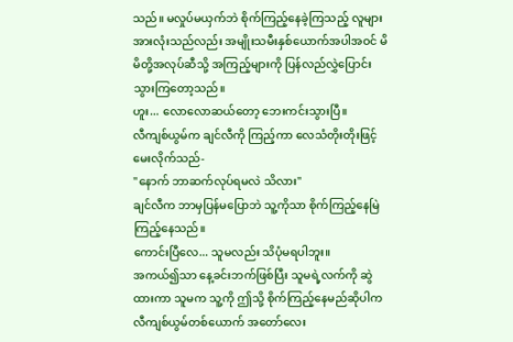သည်။ မလှုပ်မယှက်ဘဲ စိုက်ကြည့်နေခဲ့ကြသည့် လူများအားလုံးသည်လည်း အမျိုးသမီးနှစ်ယောက်အပါအဝင် မိမိတို့အလုပ်ဆီသို့ အကြည့်များကို ပြန်လည်လွှဲပြောင်းသွားကြတော့သည်။
ဟူး... လောလောဆယ်တော့ ဘေးကင်းသွားပြီ။
လီကျစ်ယွမ်က ချင်လီကို ကြည့်ကာ လေသံတိုးတိုးဖြင့် မေးလိုက်သည်-
"နောက် ဘာဆက်လုပ်ရမလဲ သိလား"
ချင်လီက ဘာမှပြန်မပြောဘဲ သူ့ကိုသာ စိုက်ကြည့်နေမြဲ ကြည့်နေသည်။
ကောင်းပြီလေ... သူမလည်း သိပုံမရပါဘူး။
အကယ်၍သာ နေ့ခင်းဘက်ဖြစ်ပြီး သူမရဲ့လက်ကို ဆွဲထားကာ သူမက သူ့ကို ဤသို့ စိုက်ကြည့်နေမည်ဆိုပါက လီကျစ်ယွမ်တစ်ယောက် အတော်လေး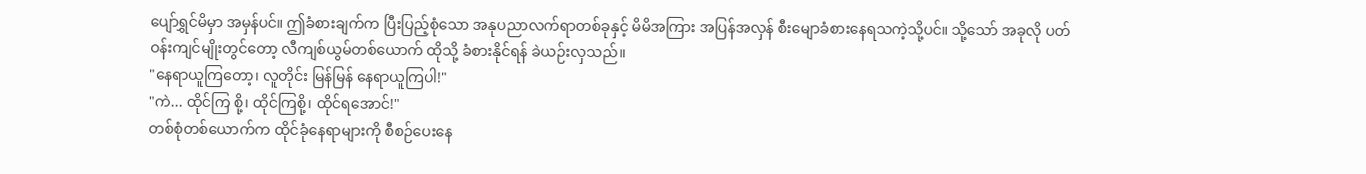ပျော်ရွှင်မိမှာ အမှန်ပင်။ ဤခံစားချက်က ပြီးပြည့်စုံသော အနုပညာလက်ရာတစ်ခုနှင့် မိမိအကြား အပြန်အလှန် စီးမျောခံစားနေရသကဲ့သို့ပင်။ သို့သော် အခုလို ပတ်ဝန်းကျင်မျိုးတွင်တော့ လီကျစ်ယွမ်တစ်ယောက် ထိုသို့ ခံစားနိုင်ရန် ခဲယဉ်းလှသည်။
"နေရာယူကြတော့၊ လူတိုင်း မြန်မြန် နေရာယူကြပါ!"
"ကဲ... ထိုင်ကြ စို့၊ ထိုင်ကြစို့၊ ထိုင်ရအောင်!"
တစ်စုံတစ်ယောက်က ထိုင်ခုံနေရာများကို စီစဉ်ပေးနေ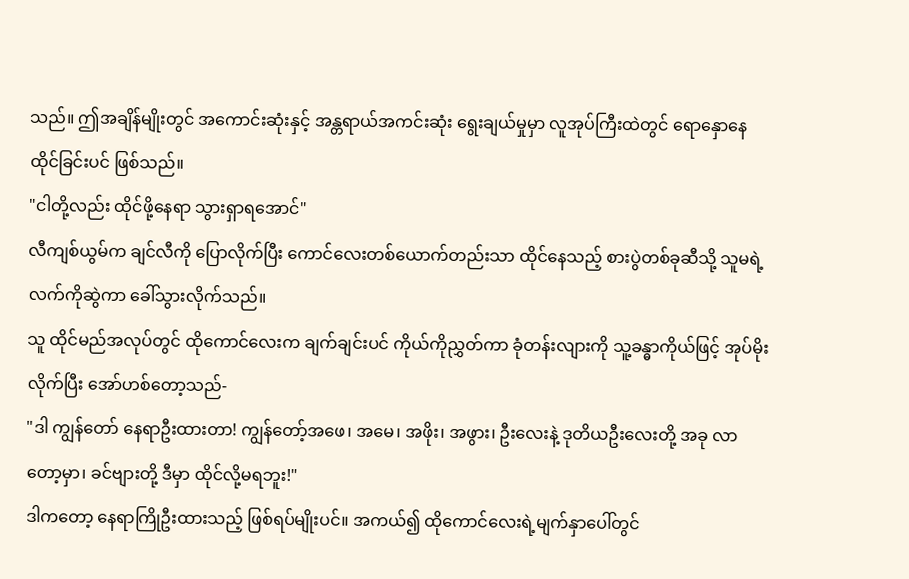သည်။ ဤအချိန်မျိုးတွင် အကောင်းဆုံးနှင့် အန္တရာယ်အကင်းဆုံး ရွေးချယ်မှုမှာ လူအုပ်ကြီးထဲတွင် ရောနှောနေထိုင်ခြင်းပင် ဖြစ်သည်။
"ငါတို့လည်း ထိုင်ဖို့နေရာ သွားရှာရအောင်"
လီကျစ်ယွမ်က ချင်လီကို ပြောလိုက်ပြီး ကောင်လေးတစ်ယောက်တည်းသာ ထိုင်နေသည့် စားပွဲတစ်ခုဆီသို့ သူမရဲ့လက်ကိုဆွဲကာ ခေါ်သွားလိုက်သည်။
သူ ထိုင်မည်အလုပ်တွင် ထိုကောင်လေးက ချက်ချင်းပင် ကိုယ်ကိုညွှတ်ကာ ခုံတန်းလျားကို သူ့ခန္ဓာကိုယ်ဖြင့် အုပ်မိုးလိုက်ပြီး အော်ဟစ်တော့သည်-
"ဒါ ကျွန်တော် နေရာဦးထားတာ! ကျွန်တော့်အဖေ၊ အမေ၊ အဖိုး၊ အဖွား၊ ဦးလေးနဲ့ ဒုတိယဦးလေးတို့ အခု လာတော့မှာ၊ ခင်ဗျားတို့ ဒီမှာ ထိုင်လို့မရဘူး!"
ဒါကတော့ နေရာကြိုဦးထားသည့် ဖြစ်ရပ်မျိုးပင်။ အကယ်၍ ထိုကောင်လေးရဲ့မျက်နှာပေါ်တွင်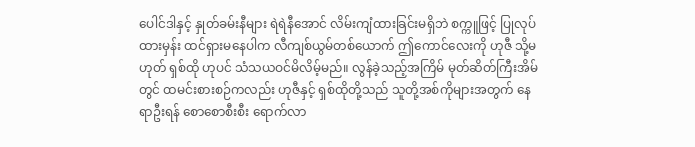ပေါင်ဒါနှင့် နှုတ်ခမ်းနီများ ရဲရဲနီအောင် လိမ်းကျံထားခြင်းမရှိဘဲ စက္ကူဖြင့် ပြုလုပ်ထားမှန်း ထင်ရှားမနေပါက လီကျစ်ယွမ်တစ်ယောက် ဤကောင်လေးကို ဟုဇီ သို့မဟုတ် ရှစ်ထို ဟုပင် သံသယဝင်မိလိမ့်မည်။ လွန်ခဲ့သည့်အကြိမ် မုတ်ဆိတ်ကြီးအိမ်တွင် ထမင်းစားစဉ်ကလည်း ဟုဇီနှင့် ရှစ်ထိုတို့သည် သူတို့အစ်ကိုများအတွက် နေရာဦးရန် စောစောစီးစီး ရောက်လာ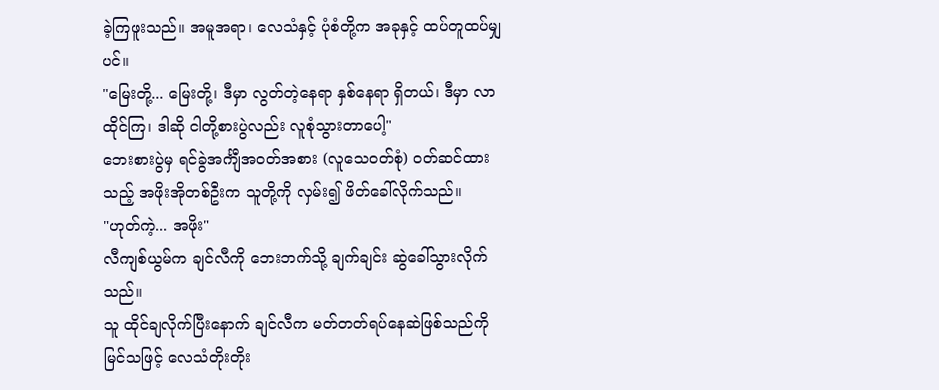ခဲ့ကြဖူးသည်။ အမူအရာ၊ လေသံနှင့် ပုံစံတို့က အခုနှင့် ထပ်တူထပ်မျှပင်။
"မြေးတို့... မြေးတို့၊ ဒီမှာ လွတ်တဲ့နေရာ နှစ်နေရာ ရှိတယ်၊ ဒီမှာ လာထိုင်ကြ၊ ဒါဆို ငါတို့စားပွဲလည်း လူစုံသွားတာပေါ့"
ဘေးစားပွဲမှ ရင်ခွဲအင်္ကျီအဝတ်အစား (လူသေဝတ်စုံ) ဝတ်ဆင်ထားသည့် အဖိုးအိုတစ်ဦးက သူတို့ကို လှမ်း၍ ဖိတ်ခေါ်လိုက်သည်။
"ဟုတ်ကဲ့... အဖိုး"
လီကျစ်ယွမ်က ချင်လီကို ဘေးဘက်သို့ ချက်ချင်း ဆွဲခေါ်သွားလိုက်သည်။
သူ ထိုင်ချလိုက်ပြီးနောက် ချင်လီက မတ်တတ်ရပ်နေဆဲဖြစ်သည်ကို မြင်သဖြင့် လေသံတိုးတိုး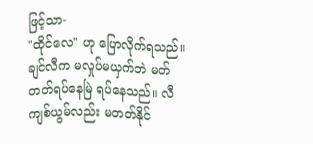ဖြင့်သာ-
"ထိုင်လေ" ဟု ပြောလိုက်ရသည်။
ချင်လီက မလှုပ်မယှက်ဘဲ မတ်တတ်ရပ်နေမြဲ ရပ်နေသည်။ လီကျစ်ယွမ်လည်း မတတ်နိုင်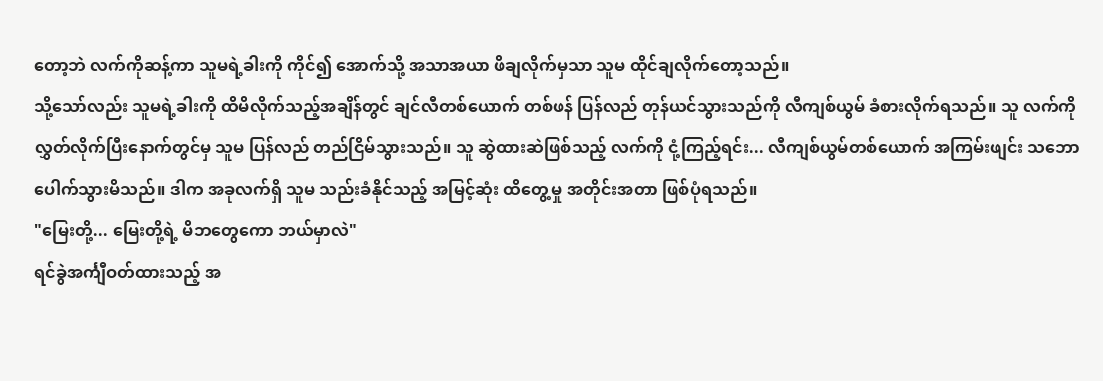တော့ဘဲ လက်ကိုဆန့်ကာ သူမရဲ့ခါးကို ကိုင်၍ အောက်သို့ အသာအယာ ဖိချလိုက်မှသာ သူမ ထိုင်ချလိုက်တော့သည်။
သို့သော်လည်း သူမရဲ့ခါးကို ထိမိလိုက်သည့်အချိန်တွင် ချင်လီတစ်ယောက် တစ်ဖန် ပြန်လည် တုန်ယင်သွားသည်ကို လီကျစ်ယွမ် ခံစားလိုက်ရသည်။ သူ လက်ကို လွှတ်လိုက်ပြီးနောက်တွင်မှ သူမ ပြန်လည် တည်ငြိမ်သွားသည်။ သူ ဆွဲထားဆဲဖြစ်သည့် လက်ကို ငုံ့ကြည့်ရင်း... လီကျစ်ယွမ်တစ်ယောက် အကြမ်းဖျင်း သဘောပေါက်သွားမိသည်။ ဒါက အခုလက်ရှိ သူမ သည်းခံနိုင်သည့် အမြင့်ဆုံး ထိတွေ့မှု အတိုင်းအတာ ဖြစ်ပုံရသည်။
"မြေးတို့... မြေးတို့ရဲ့ မိဘတွေကော ဘယ်မှာလဲ"
ရင်ခွဲအင်္ကျီဝတ်ထားသည့် အ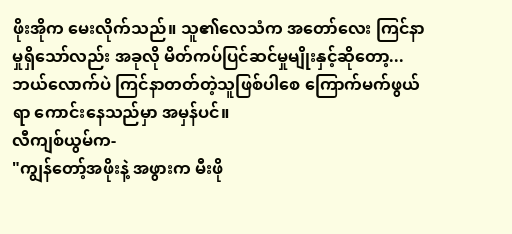ဖိုးအိုက မေးလိုက်သည်။ သူ၏လေသံက အတော်လေး ကြင်နာမှုရှိသော်လည်း အခုလို မိတ်ကပ်ပြင်ဆင်မှုမျိုးနှင့်ဆိုတော့... ဘယ်လောက်ပဲ ကြင်နာတတ်တဲ့သူဖြစ်ပါစေ ကြောက်မက်ဖွယ်ရာ ကောင်းနေသည်မှာ အမှန်ပင်။
လီကျစ်ယွမ်က-
"ကျွန်တော့်အဖိုးနဲ့ အဖွားက မီးဖို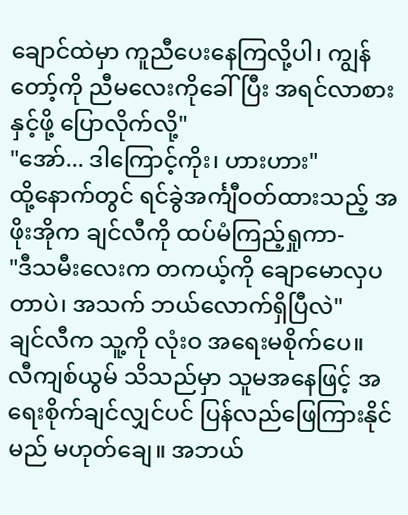ချောင်ထဲမှာ ကူညီပေးနေကြလို့ပါ၊ ကျွန်တော့်ကို ညီမလေးကိုခေါ်ပြီး အရင်လာစားနှင့်ဖို့ ပြောလိုက်လို့"
"အော်... ဒါကြောင့်ကိုး၊ ဟားဟား"
ထို့နောက်တွင် ရင်ခွဲအင်္ကျီဝတ်ထားသည့် အဖိုးအိုက ချင်လီကို ထပ်မံကြည့်ရှုကာ-
"ဒီသမီးလေးက တကယ့်ကို ချောမောလှပတာပဲ၊ အသက် ဘယ်လောက်ရှိပြီလဲ"
ချင်လီက သူ့ကို လုံးဝ အရေးမစိုက်ပေ။
လီကျစ်ယွမ် သိသည်မှာ သူမအနေဖြင့် အရေးစိုက်ချင်လျှင်ပင် ပြန်လည်ဖြေကြားနိုင်မည် မဟုတ်ချေ။ အဘယ်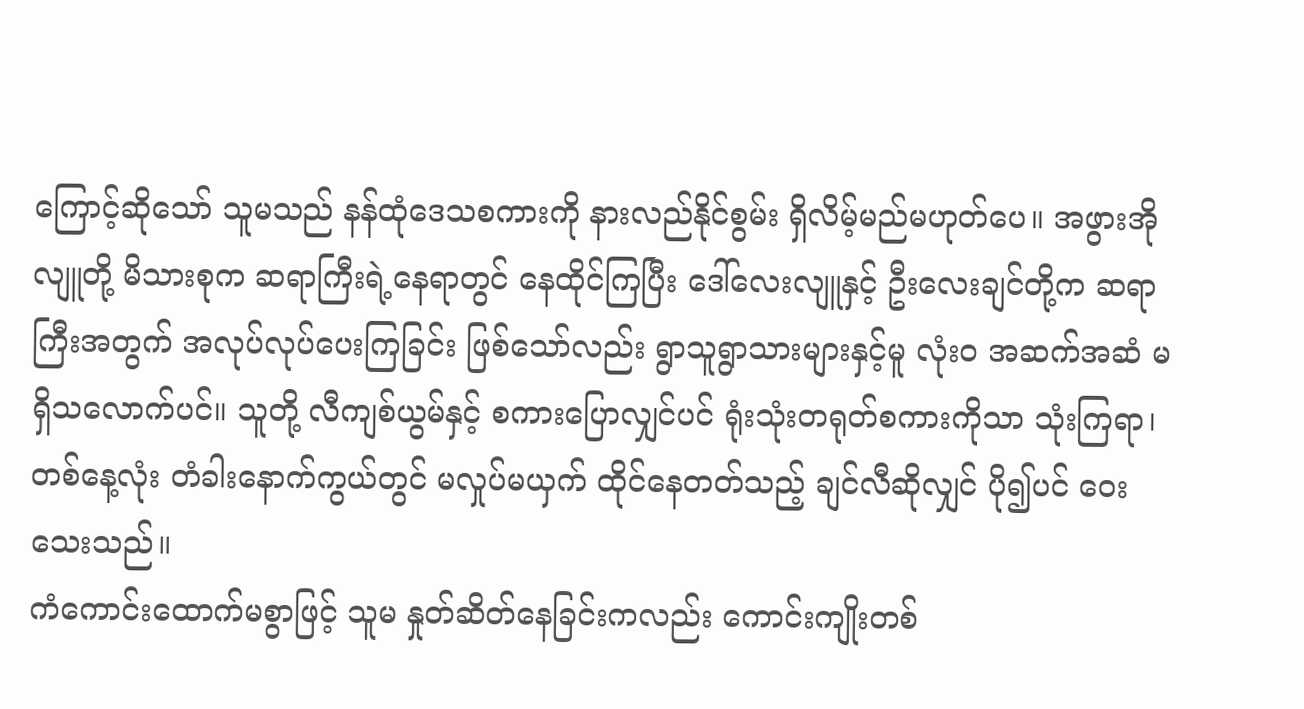ကြောင့်ဆိုသော် သူမသည် နန်ထုံဒေသစကားကို နားလည်နိုင်စွမ်း ရှိလိမ့်မည်မဟုတ်ပေ။ အဖွားအိုလျူတို့ မိသားစုက ဆရာကြီးရဲ့နေရာတွင် နေထိုင်ကြပြီး ဒေါ်လေးလျူနှင့် ဦးလေးချင်တို့က ဆရာကြီးအတွက် အလုပ်လုပ်ပေးကြခြင်း ဖြစ်သော်လည်း ရွာသူရွာသားများနှင့်မူ လုံးဝ အဆက်အဆံ မရှိသလောက်ပင်။ သူတို့ လီကျစ်ယွမ်နှင့် စကားပြောလျှင်ပင် ရုံးသုံးတရုတ်စကားကိုသာ သုံးကြရာ၊ တစ်နေ့လုံး တံခါးနောက်ကွယ်တွင် မလှုပ်မယှက် ထိုင်နေတတ်သည့် ချင်လီဆိုလျှင် ပို၍ပင် ဝေးသေးသည်။
ကံကောင်းထောက်မစွာဖြင့် သူမ နှုတ်ဆိတ်နေခြင်းကလည်း ကောင်းကျိုးတစ်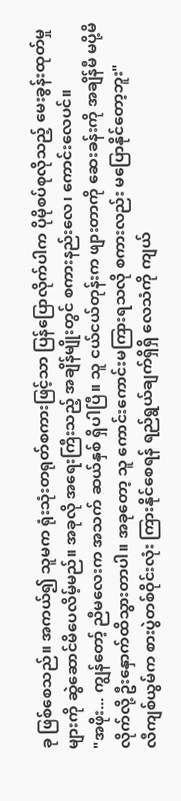ခု ဖြစ်စေသည်။ အကယ်၍ သူမက ရုံးသုံးတရုတ်စကားဖြင့်သာ ပြန်ပြောလိုက်ပါက ပိုမိုစပ်စုလိုသည့် မေးခွန်းထုတ်မှုများကို ဆွဲဆောင်မိပေလိမ့်မည်။ အခုလို အရေးကြီးသည့် အချိန်မျိုးတွင် စကားနည်းလေ၊ ကောင်းလေပင်။
"အဖိုး... ကျွန်တော့် ညီမလေးက အသက် ဆယ်နှစ် ရှိပါပြီ။ သူ ငယ်ငယ်တုန်းက ဖျားတာကို ဆေးခန်းကို အချိန်မီ မပို့မိလိုက်လို့ ဦးနှောက်ထိသွားတာပါ။ အခုတော့ သူ ကောင်းကောင်းမကြားရသလို စကားလည်း မပြောနိုင်တော့ဘူး"
လီကျစ်ယွမ်က စားပွဲတစ်ဝိုင်းလုံး ကြားနိုင်စေရန် ရည်ရွယ်ချက်ရှိရှိ လေသံကို ကျယ်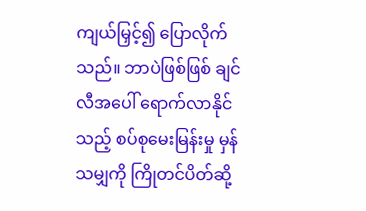ကျယ်မြှင့်၍ ပြောလိုက်သည်။ ဘာပဲဖြစ်ဖြစ် ချင်လီအပေါ် ရောက်လာနိုင်သည့် စပ်စုမေးမြန်းမှု မှန်သမျှကို ကြိုတင်ပိတ်ဆို့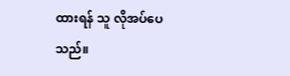ထားရန် သူ လိုအပ်ပေသည်။